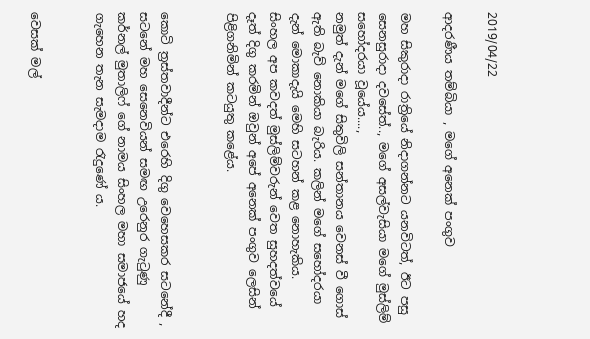2019/04/22

ආදරණීය තම්බියා , මගේ අනෙක් පංගුව

මහ සිකුරාදා රාත්‍රියේ නිදාගන්නට යනවිටත්, ඊට පසු සෙනසුරාදා දවසේත්.., මගේ අසල්වැසියා මගේ මුස්ලිම් සහෝදරයා වූයේය....,
නමුත් දැන් මගේ සිතුවිලි සන්තානය වෙනස් වී ගොස් ඇති බැව් නොකියා බැරිය. කලින් මගේ සහෝදරයා දැන් මොකාදැයි මෙහි සටහන් කළ නොහැකිය.
සිංහල අප කවදත් මුස්ලිම්වරුන් වෙත සුහදත්වයේ දෑත් දිගු කරමින් ඔවුන් අපේ අනෙක් පංගුව ලෙසින් පිළිගනිමින් කටයුතු කළේය.


කොටි ත්‍රස්තවාදීන්ට එරෙහි දිගු වෙහෙසකර සටනේදී , සටනේ මහ සෙනෙවියන් සමඟ උරෙනුර ගැටුණු කර්නල් මුතාලිෆ් ගේ නාමය සිංහල මහා සමාජයේ හද ගැහෙන තැන සැමදාම රැදුණේ ය.


වෙසක් මල්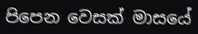පිපෙන වෙසක් මාසයේ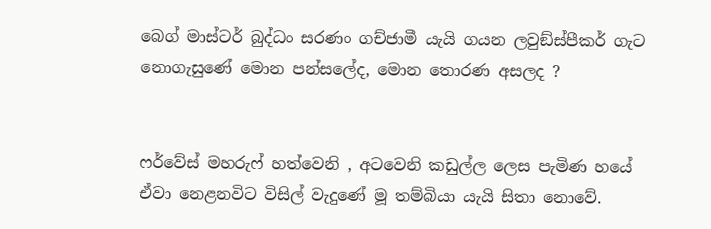බෙග් මාස්ටර් බුද්ධං සරණං ගච්ජාමී යැයි ගයන ලවුඞ්ස්පීකර් ගැට නොගැසුණේ මොන පන්සලේද, මොන තොරණ අසලද ?


ෆර්වේස් මහරුෆ් හත්වෙනි , අටවෙනි කඩුල්ල ලෙස පැමිණ හයේ ඒවා නෙළනවිට විසිල් වැදුණේ මූ තම්බියා යැයි සිතා නොවේ.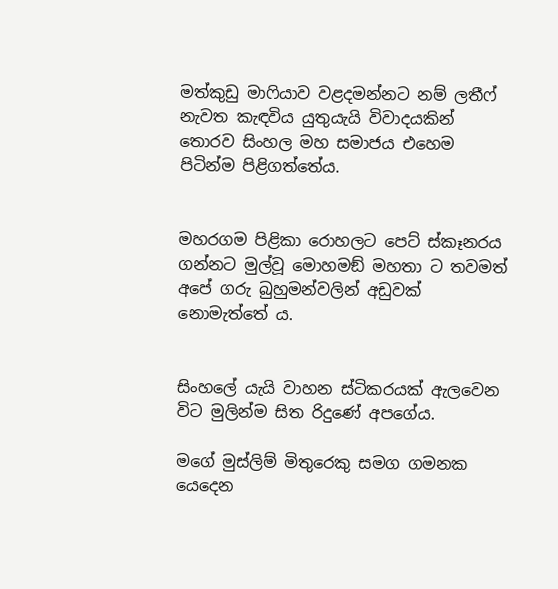මත්කුඩු මාෆියාව වළදමන්නට නම් ලතීෆ් නැවත කැඳවිය යුතුයැයි විවාදයකින් තොරව සිංහල මහ සමාජය එහෙම පිටින්ම පිළිගත්තේය.


මහරගම පිළිකා රොහලට පෙට් ස්කෑනරය ගන්නට මුල්වූ මොහමඞ් මහතා ට තවමත් අපේ ගරු බුහුමන්වලින් අඩුවක් නොමැත්තේ ය.


සිංහලේ යැයි වාහන ස්ටිකරයක් ඇලවෙන විට මුලින්ම සිත රිදුණේ අපගේය.

මගේ මුස්ලිම් මිතුරෙකු සමග ගමනක යෙදෙන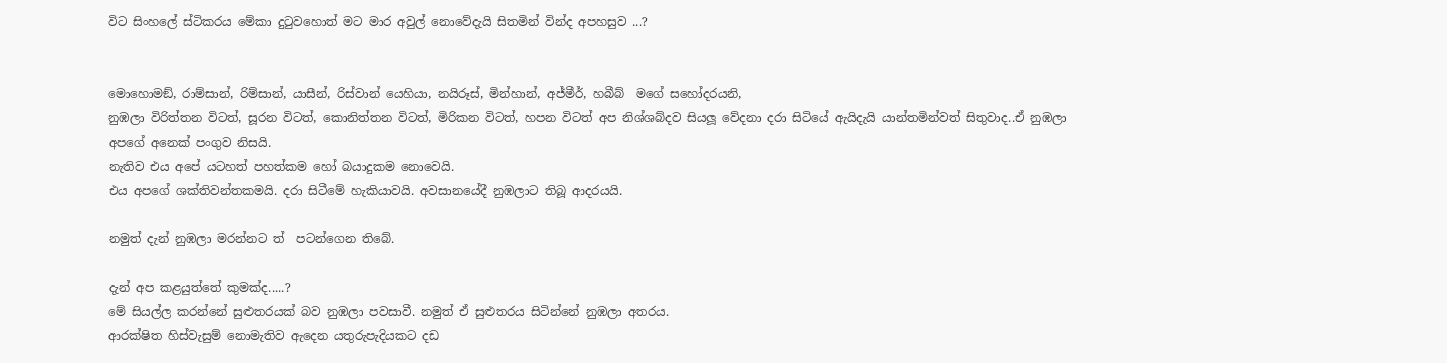විට සිංහලේ ස්ටිකරය මේකා දුටුවහොත් මට මාර අවුල් නොවේදැයි සිතමින් වින්ද අපහසුව ...?


මොහොමඞ්, රාම්සාන්, රිම්සාන්, යාසීන්, රිස්වාන් යෙහියා, නයිරූස්, මින්හාන්, අජ්මීර්, හබීබ්  මගේ සහෝදරයනි,
නුඹලා විරිත්තන විටත්, සූරන විටත්, කොනිත්තන විටත්, මිරිකන විටත්, හපන විටත් අප නිශ්ශබ්දව සියලූ වේදනා දරා සිටියේ ඇයිදැයි යාන්තමින්වත් සිතුවාද..ඒ නුඹලා අපගේ අනෙක් පංගුව නිසයි.
නැතිව එය අපේ යටහත් පහත්කම හෝ බයාදුකම නොවෙයි.
එය අපගේ ශක්තිවන්තකමයි. දරා සිටීමේ හැකියාවයි. අවසානයේදී නුඹලාට තිබූ ආදරයයි.

නමුත් දැන් නුඹලා මරන්නට ත්  පටන්ගෙන තිබේ.

දැන් අප කළයුත්තේ කුමක්ද.....?
මේ සියල්ල කරන්නේ සුළුතරයක් බව නුඹලා පවසාවී. නමුත් ඒ සුළුතරය සිටින්නේ නුඹලා අතරය.
ආරක්ෂිත හිස්වැසුම් නොමැතිව ඇදෙන යතුරුපැදියකට දඩ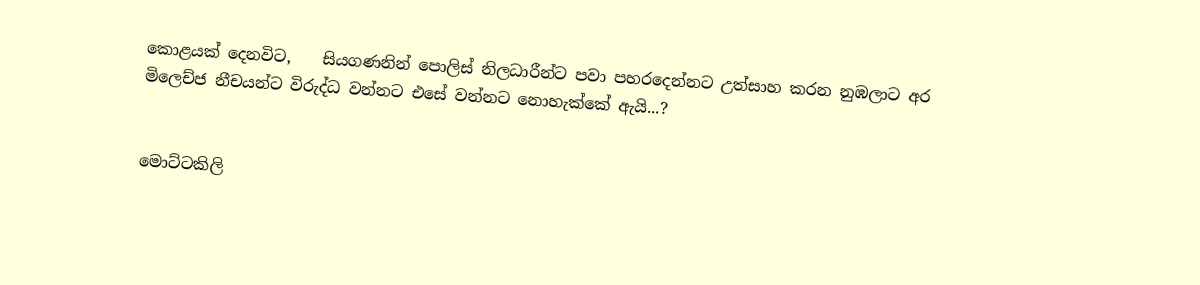කොළයක් දෙනවිට,    සියගණනින් පොලිස් නිලධාරීන්ට පවා පහරදෙන්නට උත්සාහ කරන නුඹලාට අර මිලෙච්ජ නීචයන්ට විරුද්ධ වන්නට එසේ වන්නට නොහැක්කේ ඇයි...?


මොට්ටකිලි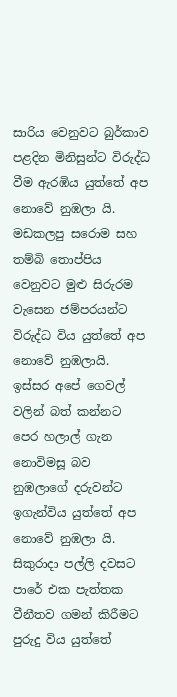සාරිය වෙනුවට බුර්කාව පළදින මිනිසුන්ට විරුද්ධ වීම ඇරඹිය යුත්තේ අප නොවේ නුඹලා යි.
මඩකලපු සරොම සහ තම්බි තොප්පිය වෙනුවට මුළු සිරුරම වැසෙන ජම්පරයන්ට විරුද්ධ විය යුත්තේ අප නොවේ නුඹලායි.
ඉස්සර අපේ ගෙවල් වලින් බත් කන්නට පෙර හලාල් ගැන නොවිමසූ බව නුඹලාගේ දරුවන්ට ඉගැන්විය යුත්තේ අප නොවේ නුඹලා යි.
සිකුරාදා පල්ලි දවසට පාරේ එක පැත්තක වීනීතව ගමන් කිරීමට පුරුදු විය යුත්තේ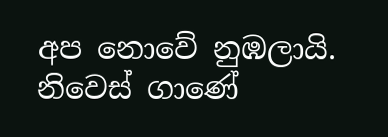අප නොවේ නුඹලායි.
නිවෙස් ගාණේ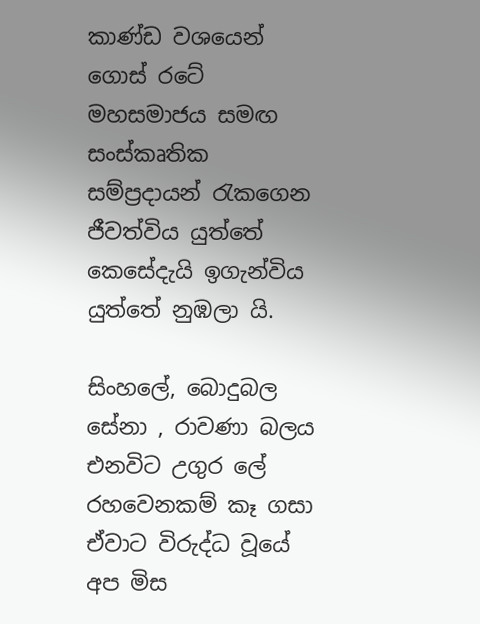කාණ්ඩ වශයෙන් ගොස් රටේ මහසමාජය සමඟ සංස්කෘතික සම්ප්‍රදායන් රැකගෙන ජීවත්විය යුත්තේ කෙසේදැයි ඉගැන්විය යුත්තේ නුඹලා යි.

සිංහලේ, බොදුබල සේනා , රාවණා බලය එනවිට උගුර ලේ රහවෙනකම් කෑ ගසා ඒවාට විරුද්ධ වූයේ අප මිස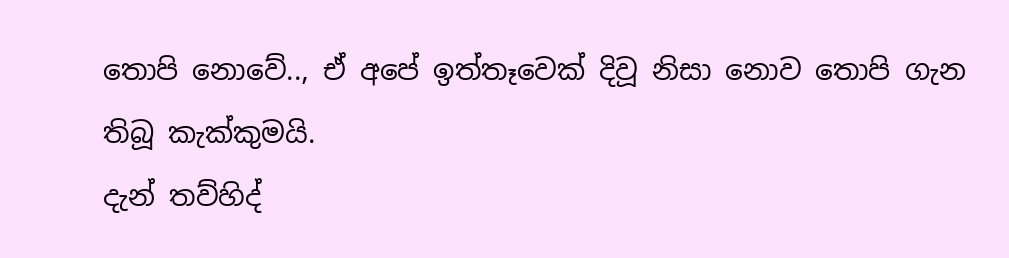තොපි නොවේ.., ඒ අපේ ඉත්තෑවෙක් දිවූ නිසා නොව තොපි ගැන තිබූ කැක්කුමයි.
දැන් තව්හිද්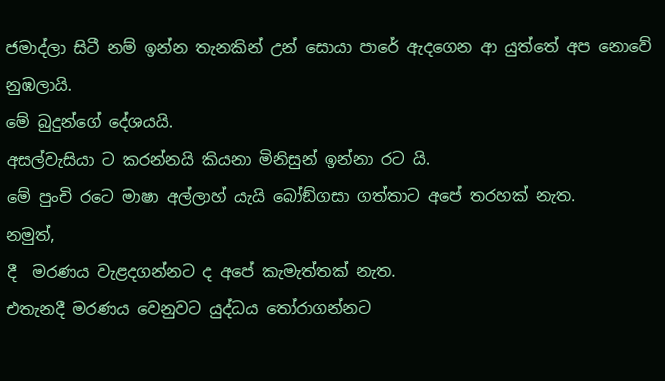ජමාද්ලා සිටී නම් ඉන්න තැනකින් උන් සොයා පාරේ ඇදගෙන ආ යුත්තේ අප නොවේ නුඹලායි.
මේ බුදුන්ගේ දේශයයි.
අසල්වැසියා ට කරන්නයි කියනා මිනිසුන් ඉන්නා රට යි.
මේ පුංචි රටෙ මාෂා අල්ලාහ් යැයි බෝඞ්ගසා ගත්තාට අපේ තරහක් නැත.
නමුත්,
දී  මරණය වැළදගන්නට ද අපේ කැමැත්තක් නැත.
එතැනදී මරණය වෙනුවට යුද්ධය තෝරාගන්නට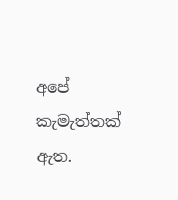අපේ කැමැත්තක් ඇත.